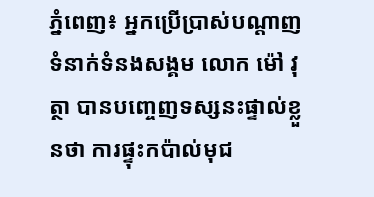ភ្នំពេញ៖ អ្នកប្រើប្រាស់បណ្តាញទំនាក់ទំនងសង្គម លោក ម៉ៅ វុត្ថា បានបញ្ចេញទស្សនះផ្ទាល់ខ្លួនថា ការផ្ទុះកប៉ាល់មុជ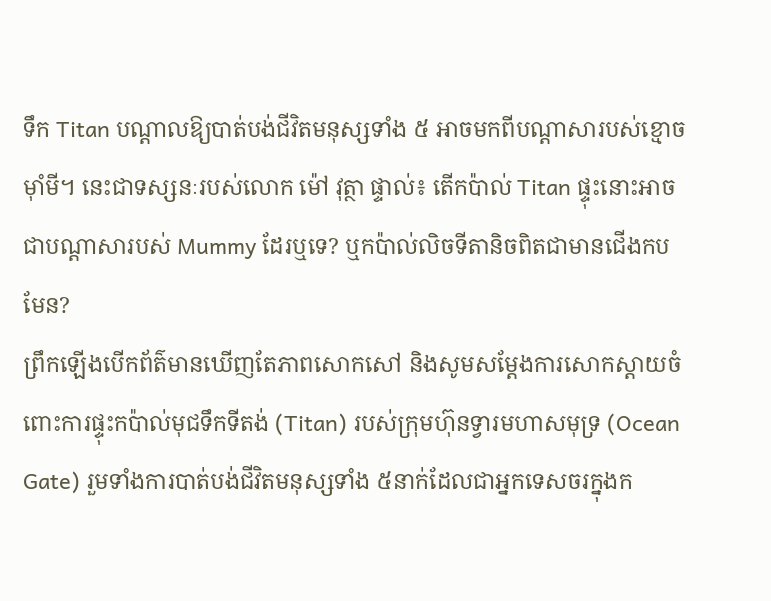ទឹក Titan បណ្តាលឱ្យបាត់បង់ជីវិតមនុស្សទាំង ៥ អាចមកពីបណ្តាសារបស់ខ្មោចម៉ាំមី។ នេះជាទស្សនៈរបស់លោក ម៉ៅ វុត្ថា ផ្ទាល់៖ តើកប៉ាល់ Titan ផ្ទុះនោះអាចជាបណ្តាសារបស់ Mummy ដែរឬទេ? ឬកប៉ាល់លិចទីតានិចពិតជាមានជើងកបមែន?
ព្រឹកឡើងបើកព័ត៌មានឃើញតែភាពសោកសៅ និងសូមសម្តែងការសោកស្តាយចំពោះការផ្ទុះកប៉ាល់មុជទឹកទីតង់ (Titan) របស់ក្រុមហ៊ុនទ្វារមហាសមុទ្រ (Ocean Gate) រួមទាំងការបាត់បង់ជីវិតមនុស្សទាំង ៥នាក់ដែលជាអ្នកទេសចរក្នុងក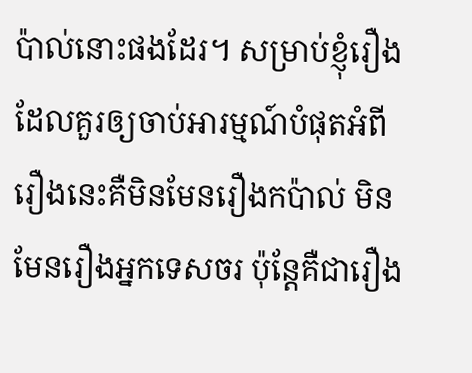ប៉ាល់នោះផងដែរ។ សម្រាប់ខ្ញុំរឿងដែលគួរឲ្យចាប់អារម្មណ៍បំផុតអំពីរឿងនេះគឺមិនមែនរឿងកប៉ាល់ មិនមែនរឿងអ្នកទេសចរ ប៉ុន្តែគឺជារឿង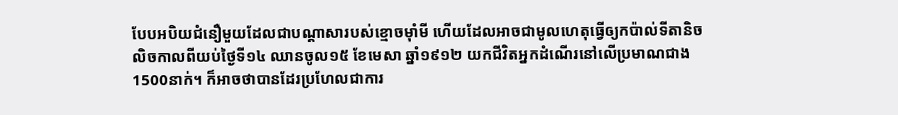បែបអបិយជំនឿមួយដែលជាបណ្តាសារបស់ខ្មោចម៉ាំមី ហើយដែលអាចជាមូលហេតុធ្វើឲ្យកប៉ាល់ទីតានិចលិចកាលពីយប់ថ្ងៃទី១៤ ឈានចូល១៥ ខែមេសា ឆ្នាំ១៩១២ យកជីវិតអ្នកដំណើរនៅលើប្រមាណជាង1500នាក់។ ក៏អាចថាបានដែរប្រហែលជាការ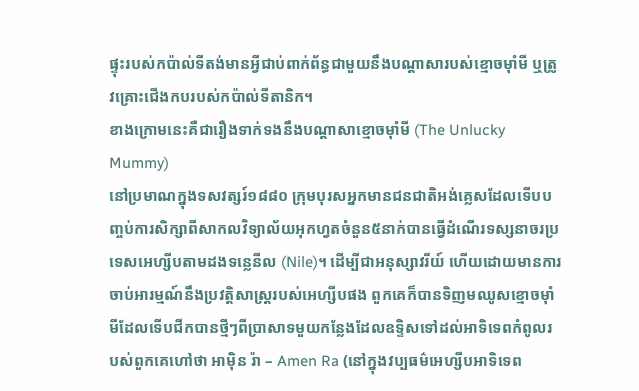ផ្ទុះរបស់កប៉ាល់ទីតង់មានអ្វីជាប់ពាក់ព័ន្ធជាមួយនឹងបណ្តាសារបស់ខ្មោចម៉ាំមី ឬត្រូវគ្រោះជើងកបរបស់កប៉ាល់ទីតានិក។
ខាងក្រោមនេះគឺជារឿងទាក់ទងនឹងបណ្តាសាខ្មោចម៉ាំមី (The Unlucky Mummy)
នៅប្រមាណក្នុងទសវត្សរ៍១៨៨០ ក្រុមបុរសអ្នកមានជនជាតិអង់គ្លេសដែលទើបបញ្ចប់ការសិក្សាពីសាកលវិទ្យាល័យអុកហ្វតចំនួន៥នាក់បានធ្វើដំណើរទស្សនាចរប្រទេសអេហ្សីបតាមដងទន្លេនីល (Nile)។ ដើម្បីជាអនុស្សាវរីយ៍ ហើយដោយមានការចាប់អារម្មណ៍នឹងប្រវត្តិសាស្រ្តរបស់អេហ្សីបផង ពួកគេក៏បានទិញមឈូសខ្មោចម៉ាំមីដែលទើបជីកបានថ្មីៗពីប្រាសាទមួយកន្លែងដែលឧទ្ទិសទៅដល់អាទិទេពកំពូលរបស់ពួកគេហៅថា អាម៉ិន រ៉ា – Amen Ra (នៅក្នុងវប្បធម៌អេហ្សីបអាទិទេព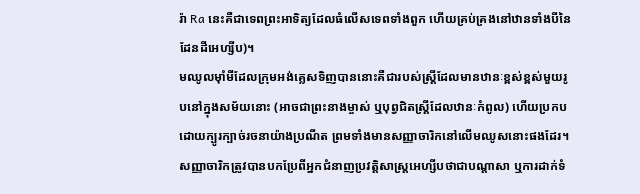រ៉ា Ra នេះគឺជាទេពព្រះអាទិត្យដែលធំលើសទេពទាំងពួក ហើយគ្រប់គ្រងនៅឋានទាំងបីនៃដែនដីអេហ្សីប)។
មឈូលម៉ាំមីដែលក្រុមអង់គ្លេសទិញបាននោះគឺជារបស់ស្រ្តីដែលមានឋានៈខ្ពស់ខ្ពស់មួយរូបនៅក្នុងសម័យនោះ (អាចជាព្រះនាងម្ចាស់ ឬបុព្វជិតស្រ្តីដែលឋានៈកំពូល) ហើយប្រកបដោយក្បូរក្បាច់រចនាយ៉ាងប្រណីត ព្រមទាំងមានសញ្ញាចារិកនៅលើមឈូសនោះផងដែរ។ សញ្ញាចារិកត្រូវបានបកប្រែពីអ្នកជំនាញប្រវត្តិសាស្រ្តអេហ្សីបថាជាបណ្តាសា ឬការដាក់ទំ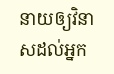នាយឲ្យវិនាសដល់អ្នក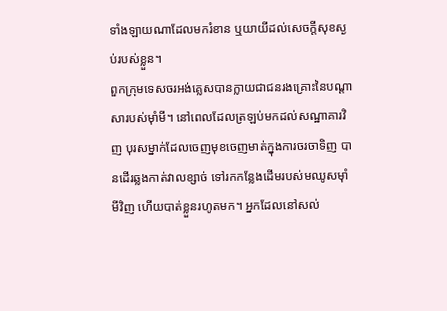ទាំងឡាយណាដែលមករំខាន ឬយាយីដល់សេចក្តីសុខស្ងប់របស់ខ្លួន។
ពួកក្រុមទេសចរអង់គ្លេសបានក្លាយជាជនរងគ្រោះនៃបណ្តាសារបស់ម៉ាំមី។ នៅពេលដែលត្រឡប់មកដល់សណ្ឋាគារវិញ បុរសម្នាក់ដែលចេញមុខចេញមាត់ក្នុងការចរចាទិញ បានដើរឆ្លងកាត់វាលខ្សាច់ ទៅរកកន្លែងដើមរបស់មឈូសម៉ាំមីវិញ ហើយបាត់ខ្លួនរហូតមក។ អ្នកដែលនៅសល់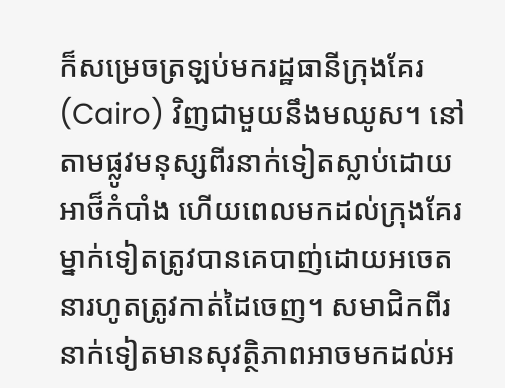ក៏សម្រេចត្រឡប់មករដ្ឋធានីក្រុងគែរ (Cairo) វិញជាមួយនឹងមឈូស។ នៅតាមផ្លូវមនុស្សពីរនាក់ទៀតស្លាប់ដោយអាថ៏កំបាំង ហើយពេលមកដល់ក្រុងគែរ ម្នាក់ទៀតត្រូវបានគេបាញ់ដោយអចេតនារហូតត្រូវកាត់ដៃចេញ។ សមាជិកពីរនាក់ទៀតមានសុវត្ថិភាពអាចមកដល់អ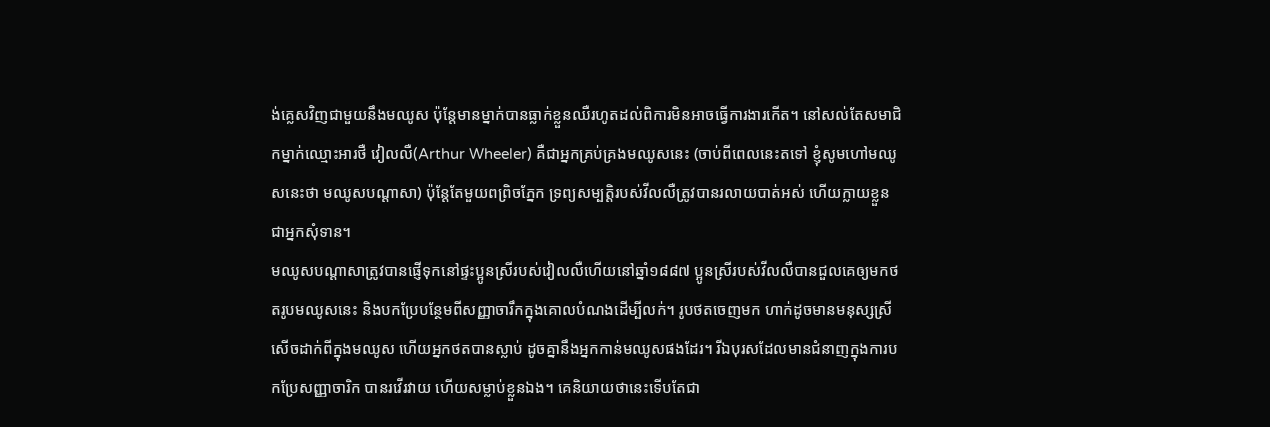ង់គ្លេសវិញជាមួយនឹងមឈូស ប៉ុន្តែមានម្នាក់បានធ្លាក់ខ្លួនឈឺរហូតដល់ពិការមិនអាចធ្វើការងារកើត។ នៅសល់តែសមាជិកម្នាក់ឈ្មោះអារថឺ វៀលលឺ(Arthur Wheeler) គឺជាអ្នកគ្រប់គ្រងមឈូសនេះ (ចាប់ពីពេលនេះតទៅ ខ្ញុំសូមហៅមឈូសនេះថា មឈូសបណ្តាសា) ប៉ុន្តែតែមួយពព្រិចភ្នែក ទ្រព្យសម្បត្តិរបស់វីលលឺត្រូវបានរលាយបាត់អស់ ហើយក្លាយខ្លួនជាអ្នកសុំទាន។
មឈូសបណ្តាសាត្រូវបានផ្ញើទុកនៅផ្ទះប្អូនស្រីរបស់វៀលលឺហើយនៅឆ្នាំ១៨៨៧ ប្អូនស្រីរបស់វីលលឺបានជួលគេឲ្យមកថតរូបមឈូសនេះ និងបកប្រែបន្ថែមពីសញ្ញាចារឹកក្នុងគោលបំណងដើម្បីលក់។ រូបថតចេញមក ហាក់ដូចមានមនុស្សស្រីសើចដាក់ពីក្នុងមឈូស ហើយអ្នកថតបានស្លាប់ ដូចគ្នានឹងអ្នកកាន់មឈូសផងដែរ។ រីឯបុរសដែលមានជំនាញក្នុងការបកប្រែសញ្ញាចារិក បានរវើរវាយ ហើយសម្លាប់ខ្លួនឯង។ គេនិយាយថានេះទើបតែជា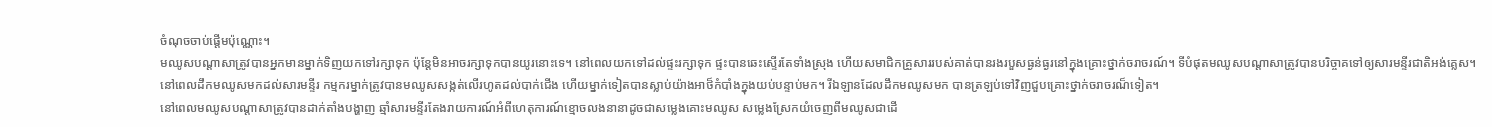ចំណុចចាប់ផ្តើមប៉ុណ្ណោះ។
មឈូសបណ្តាសាត្រូវបានអ្នកមានម្នាក់ទិញយកទៅរក្សាទុក ប៉ុន្តែមិនអាចរក្សាទុកបានយូរនោះទេ។ នៅពេលយកទៅដល់ផ្ទះរក្សាទុក ផ្ទះបានឆេះស្ទើរតែទាំងស្រុង ហើយសមាជិកគ្រួសាររបស់គាត់បានរងរបួសធ្ងន់ធ្ងរនៅក្នុងគ្រោះថ្នាក់ចរាចរណ៍។ ទីបំផុតមឈូសបណ្តាសាត្រូវបានបរិច្ចាគទៅឲ្យសារមន្ទីរជាតិអង់គ្លេស។
នៅពេលដឹកមឈូសមកដល់សារមន្ទីរ កម្មករម្នាក់ត្រូវបានមឈូសសង្កត់លើរហូតដល់បាក់ជើង ហើយម្នាក់ទៀតបានស្លាប់យ៉ាងអាថ៏កំបាំងក្នុងយប់បន្ទាប់មក។ រីឯឡានដែលដឹកមឈូសមក បានត្រឡប់ទៅវិញជួបគ្រោះថ្នាក់ចរាចរណ៏ទៀត។
នៅពេលមឈូសបណ្តាសាត្រូវបានដាក់តាំងបង្ហាញ ឆ្មាំសារមន្ទីរតែងរាយការណ៍អំពីហេតុការណ៍ខ្មោចលងនានាដូចជាសម្លេងគោះមឈូស សម្លេងស្រែកយំចេញពីមឈូសជាដើ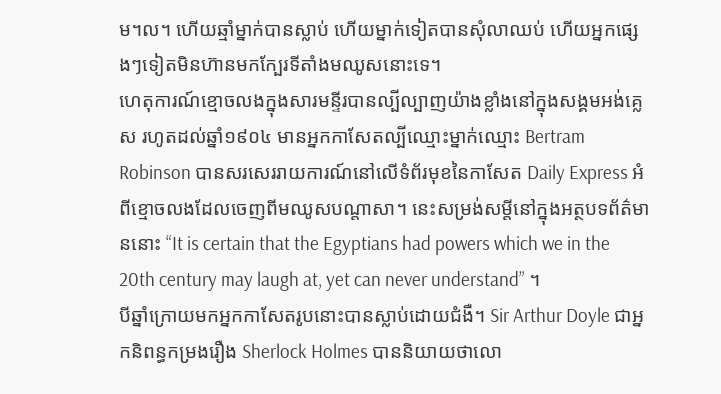ម។ល។ ហើយឆ្មាំម្នាក់បានស្លាប់ ហើយម្នាក់ទៀតបានសុំលាឈប់ ហើយអ្នកផ្សេងៗទៀតមិនហ៊ានមកក្បែរទីតាំងមឈូសនោះទេ។
ហេតុការណ៍ខ្មោចលងក្នុងសារមន្ទីរបានល្បីល្បាញយ៉ាងខ្លាំងនៅក្នុងសង្គមអង់គ្លេស រហូតដល់ឆ្នាំ១៩០៤ មានអ្នកកាសែតល្បីឈ្មោះម្នាក់ឈ្មោះ Bertram Robinson បានសរសេររាយការណ៍នៅលើទំព័រមុខនៃកាសែត Daily Express អំពីខ្មោចលងដែលចេញពីមឈូសបណ្តាសា។ នេះសម្រង់សម្តីនៅក្នុងអត្ថបទព័ត៌មាននោះ “It is certain that the Egyptians had powers which we in the 20th century may laugh at, yet can never understand” ។
បីឆ្នាំក្រោយមកអ្នកកាសែតរូបនោះបានស្លាប់ដោយជំងឺ។ Sir Arthur Doyle ជាអ្នកនិពន្ធកម្រងរឿង Sherlock Holmes បាននិយាយថាលោ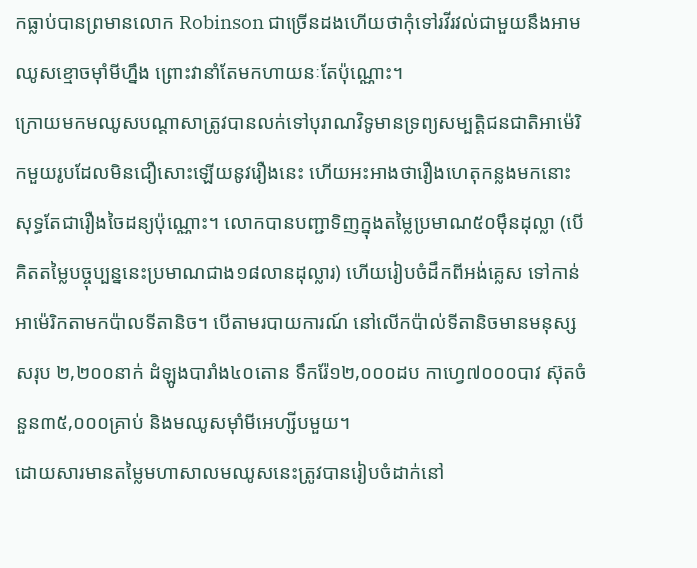កធ្លាប់បានព្រមានលោក Robinson ជាច្រើនដងហើយថាកុំទៅរវីរវល់ជាមួយនឹងអាមឈូសខ្មោចម៉ាំមីហ្នឹង ព្រោះវានាំតែមកហាយនៈតែប៉ុណ្ណោះ។
ក្រោយមកមឈូសបណ្តាសាត្រូវបានលក់ទៅបុរាណវិទូមានទ្រព្យសម្បត្តិជនជាតិអាម៉េរិកមួយរូបដែលមិនជឿសោះឡើយនូវរឿងនេះ ហើយអះអាងថារឿងហេតុកន្លងមកនោះសុទ្ធតែជារឿងចៃដន្យប៉ុណ្ណោះ។ លោកបានបញ្ជាទិញក្នុងតម្លៃប្រមាណ៥០ម៉ឹនដុល្លា (បើគិតតម្លៃបច្ចុប្បន្ននេះប្រមាណជាង១៨លានដុល្លារ) ហើយរៀបចំដឹកពីអង់គ្លេស ទៅកាន់អាម៉េរិកតាមកប៉ាលទីតានិច។ បើតាមរបាយការណ៍ នៅលើកប៉ាល់ទីតានិចមានមនុស្សសរុប ២,២០០នាក់ ដំឡូងបារាំង៤០តោន ទឹករ៉ែ១២,០០០ដប កាហ្វេ៧០០០បាវ ស៊ុតចំនួន៣៥,០០០គ្រាប់ និងមឈូសម៉ាំមីអេហ្សីបមួយ។
ដោយសារមានតម្លៃមហាសាលមឈូសនេះត្រូវបានរៀបចំដាក់នៅ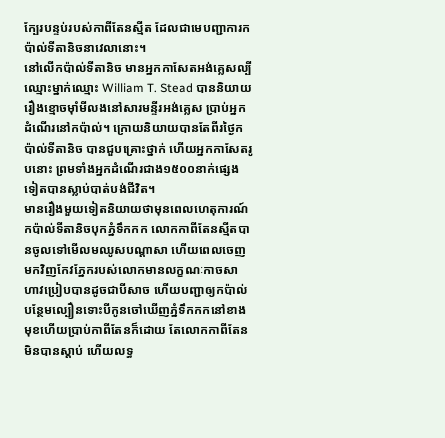ក្បែរបន្ទប់របស់កាពីតែនស្មីត ដែលជាមេបញ្ជាការកប៉ាល់ទីតានិចនាវេលានោះ។
នៅលើកប៉ាល់ទីតានិច មានអ្នកកាសែតអង់គ្លេសល្បីឈ្មោះម្នាក់ឈ្មោះ William T. Stead បាននិយាយរឿងខ្មោចម៉ាំមីលងនៅសារមន្ទីរអង់គ្លេស ប្រាប់អ្នកដំណើរនៅកប៉ាល់។ ក្រោយនិយាយបានតែពីរថ្ងៃកប៉ាល់ទីតានិច បានជួបគ្រោះថ្នាក់ ហើយអ្នកកាសែតរូបនោះ ព្រមទាំងអ្នកដំណើរជាង១៥០០នាក់ផ្សេងទៀតបានស្លាប់បាត់បង់ជីវិត។
មានរឿងមួយទៀតនិយាយថាមុនពេលហេតុការណ៍កប៉ាល់ទីតានិចបុកភ្នំទឹកកក លោកកាពីតែនស្មីតបានចូលទៅមើលមឈូសបណ្តាសា ហើយពេលចេញមកវិញកែវភ្នែករបស់លោកមានលក្ខណៈកាចសាហាវប្រៀបបានដូចជាបីសាច ហើយបញ្ជាឲ្យកប៉ាល់បន្ថែមល្បឿនទោះបីកូនចៅឃើញភ្នំទឹកកកនៅខាងមុខហើយប្រាប់កាពីតែនក៏ដោយ តែលោកកាពីតែនមិនបានស្តាប់ ហើយលទ្ធ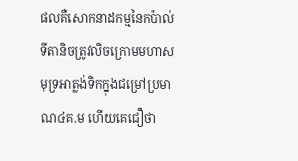ផលគឺសោកនាដកម្មនៃកប៉ាល់ទីតានិចត្រូវលិចក្រោមមហាសមុទ្រអាត្លង់ទិកក្នុងជម្រៅប្រមាណ៤គ.ម ហើយគេជឿថា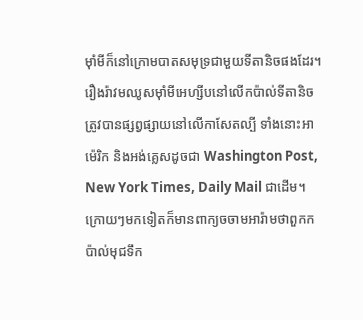ម៉ាំមីក៏នៅក្រោមបាតសមុទ្រជាមួយទីតានិចផងដែរ។ រឿងរ៉ាវមឈូសម៉ាំមីអេហ្សីបនៅលើកប៉ាល់ទីតានិចត្រូវបានផ្សព្វផ្សាយនៅលើកាសែតល្បី ទាំងនោះអាម៉េរិក និងអង់គ្លេសដូចជា Washington Post, New York Times, Daily Mail ជាដើម។
ក្រោយៗមកទៀតក៏មានពាក្យចចាមអារ៉ាមថាពួកកប៉ាល់មុជទឹក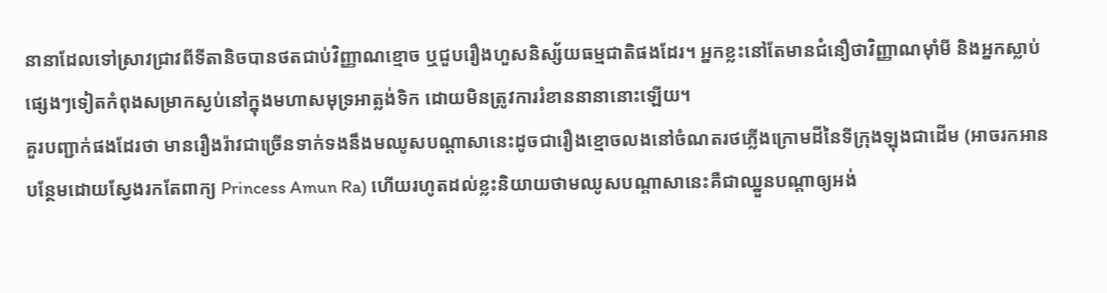នានាដែលទៅស្រាវជ្រាវពីទីតានិចបានថតជាប់វិញ្ញាណខ្មោច ឬជួបរឿងហួសនិស្ស័យធម្មជាតិផងដែរ។ អ្នកខ្លះនៅតែមានជំនឿថាវិញ្ញាណម៉ាំមី និងអ្នកស្លាប់ផ្សេងៗទៀតកំពុងសម្រាកស្ងប់នៅក្នុងមហាសមុទ្រអាត្លង់ទិក ដោយមិនត្រូវការរំខាននានានោះឡើយ។
គួរបញ្ជាក់ផងដែរថា មានរឿងរ៉ាវជាច្រើនទាក់ទងនឹងមឈូសបណ្តាសានេះដូចជារឿងខ្មោចលងនៅចំណតរថភ្លើងក្រោមដីនៃទីក្រុងឡុងជាដើម (អាចរកអានបន្ថែមដោយស្វែងរកតែពាក្យ Princess Amun Ra) ហើយរហូតដល់ខ្លះនិយាយថាមឈូសបណ្តាសានេះគឺជាឈ្នួនបណ្តាឲ្យអង់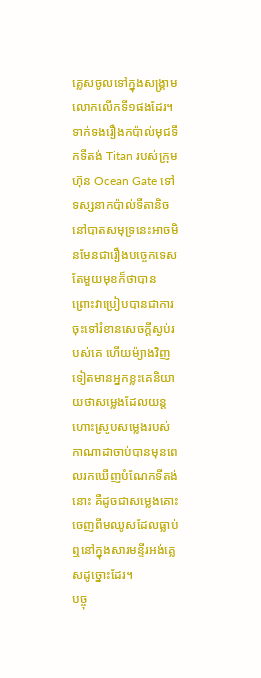គ្លេសចូលទៅក្នុងសង្រ្គាមលោកលើកទី១ផងដែរ។
ទាក់ទងរឿងកប៉ាល់មុជទឹកទីតង់ Titan របស់ក្រុមហ៊ុន Ocean Gate ទៅទស្សនាកប៉ាល់ទីតានិចនៅបាតសមុទ្រនេះអាចមិនមែនជារឿងបច្ចេកទេសតែមួយមុខក៏ថាបាន ព្រោះវាប្រៀបបានជាការចុះទៅរំខានសេចក្តីស្ងប់របស់គេ ហើយម៉្យាងវិញទៀតមានអ្នកខ្លះគេនិយាយថាសម្លេងដែលយន្តហោះស្រូបសម្លេងរបស់កាណាដាចាប់បានមុនពេលរកឃើញបំណែកទីតង់នោះ គឺដូចជាសម្លេងគោះចេញពីមឈូសដែលធ្លាប់ឮនៅក្នុងសារមន្ទីរអង់គ្លេសដូច្នោះដែរ។
បច្ចុ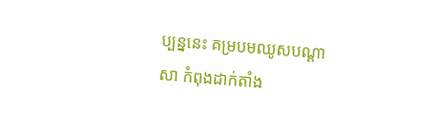ប្បន្ននេះ គម្របមឈូសបណ្តាសា កំពុងដាក់តាំង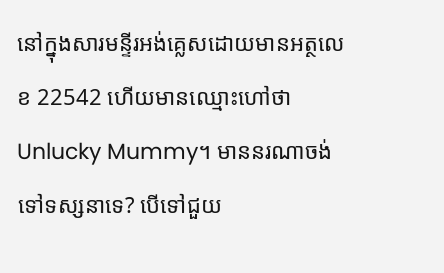នៅក្នុងសារមន្ទីរអង់គ្លេសដោយមានអត្ថលេខ 22542 ហើយមានឈ្មោះហៅថា Unlucky Mummy។ មាននរណាចង់ទៅទស្សនាទេ? បើទៅជួយ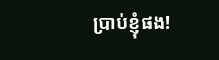ប្រាប់ខ្ញុំផង!